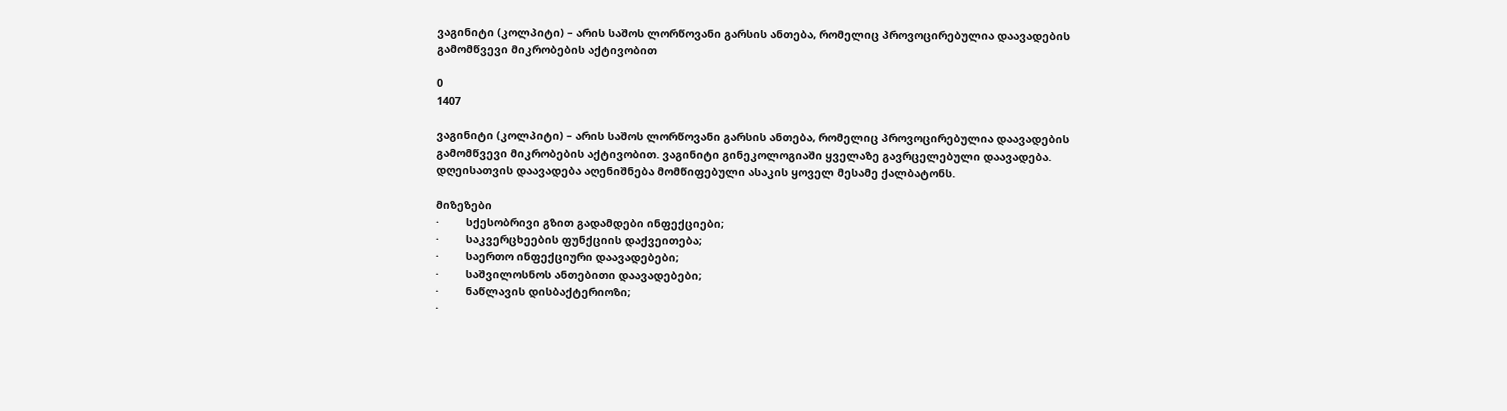ვაგინიტი (კოლპიტი) – არის საშოს ლორწოვანი გარსის ანთება, რომელიც პროვოცირებულია დაავადების გამომწვევი მიკრობების აქტივობით

0
1407

ვაგინიტი (კოლპიტი) – არის საშოს ლორწოვანი გარსის ანთება, რომელიც პროვოცირებულია დაავადების გამომწვევი მიკრობების აქტივობით. ვაგინიტი გინეკოლოგიაში ყველაზე გავრცელებული დაავადება.  დღეისათვის დაავადება აღენიშნება მომწიფებული ასაკის ყოველ მესამე ქალბატონს.

მიზეზები
·         სქესობრივი გზით გადამდები ინფექციები;
·         საკვერცხეების ფუნქციის დაქვეითება;
·         საერთო ინფექციური დაავადებები;
·         საშვილოსნოს ანთებითი დაავადებები;
·         ნაწლავის დისბაქტერიოზი;
·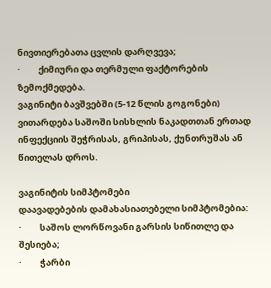ნივთიერებათა ცვლის დარღვევა;
·         ქიმიური და თერმული ფაქტორების ზემოქმედება.
ვაგინიტი ბავშვებში (5-12 წლის გოგონები) ვითარდება საშოში სისხლის ნაკადთთან ერთად ინფექციის შეჭრისას, გრიპისას, ქუნთრუშას ან წითელას დროს.

ვაგინიტის სიმპტომები
დაავადებების დამახასიათებელი სიმპტომებია:
·         საშოს ლორწოვანი გარსის სიწითლე და შესიება;
·         ჭარბი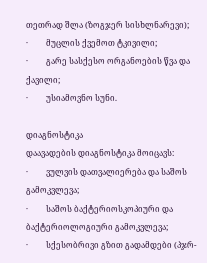თეთრად შლა (ზოგჯერ სისხლნარევი);
·         მუცლის ქვემოთ ტკივილი;
·         გარე სასქესო ორგანოების წვა და ქავილი;
·         უსიამოვნო სუნი.

დიაგნოსტიკა
დაავადების დიაგნოსტიკა მოიცავს:
·         ვულვის დათვალიერება და საშოს გამოკვლევა;
·         საშოს ბაქტერიოსკოპიური და ბაქტერიოლოგიური გამოკვლევა;
·         სქესობრივი გზით გადამდები (პჯრ-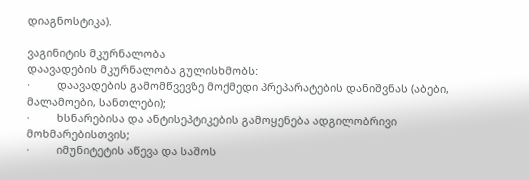დიაგნოსტიკა).

ვაგინიტის მკურნალობა
დაავადების მკურნალობა გულისხმობს:
·         დაავადების გამომწვევზე მოქმედი პრეპარატების დანიშვნას (აბები, მალამოები, სანთლები);
·         ხსნარებისა და ანტისეპტიკების გამოყენება ადგილობრივი მოხმარებისთვის;
·         იმუნიტეტის აწევა და საშოს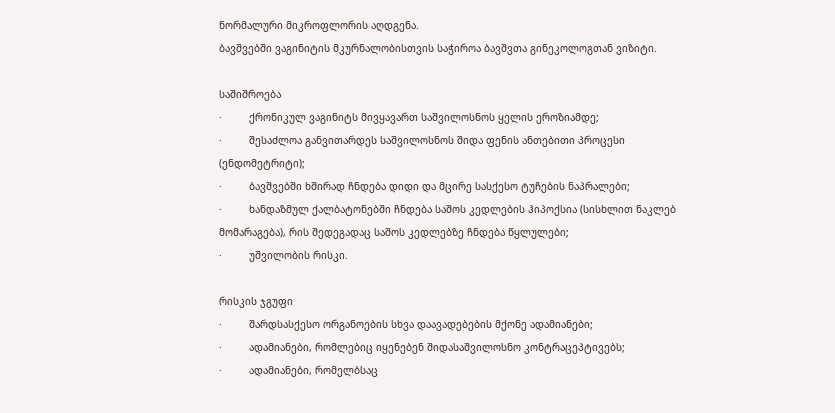ნორმალური მიკროფლორის აღდგენა.
ბავშვებში ვაგინიტის მკურნალობისთვის საჭიროა ბავშვთა გინეკოლოგთან ვიზიტი.

საშიშროება
·         ქრონიკულ ვაგინიტს მივყავართ საშვილოსნოს ყელის ეროზიამდე;
·         შესაძლოა განვითარდეს საშვილოსნოს შიდა ფენის ანთებითი პროცესი (ენდომეტრიტი);
·         ბავშვებში ხშირად ჩნდება დიდი და მცირე სასქესო ტუჩების ნაპრალები;
·         ხანდაზმულ ქალბატონებში ჩნდება საშოს კედლების ჰიპოქსია (სისხლით ნაკლებ მომარაგება), რის შედეგადაც საშოს კედლებზე ჩნდება წყლულები;
·         უშვილობის რისკი.

რისკის ჯგუფი
·         შარდსასქესო ორგანოების სხვა დაავადებების მქონე ადამიანები;
·         ადამიანები, რომლებიც იყენებენ შიდასაშვილოსნო კონტრაცეპტივებს;
·         ადამიანები, რომელბსაც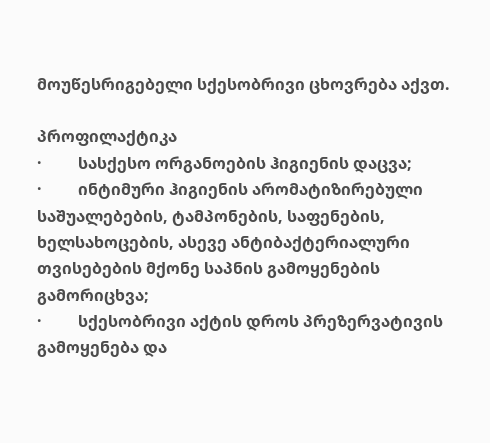მოუწესრიგებელი სქესობრივი ცხოვრება აქვთ.

პროფილაქტიკა
·         სასქესო ორგანოების ჰიგიენის დაცვა;
·         ინტიმური ჰიგიენის არომატიზირებული საშუალებების, ტამპონების, საფენების, ხელსახოცების, ასევე ანტიბაქტერიალური თვისებების მქონე საპნის გამოყენების გამორიცხვა;
·         სქესობრივი აქტის დროს პრეზერვატივის გამოყენება და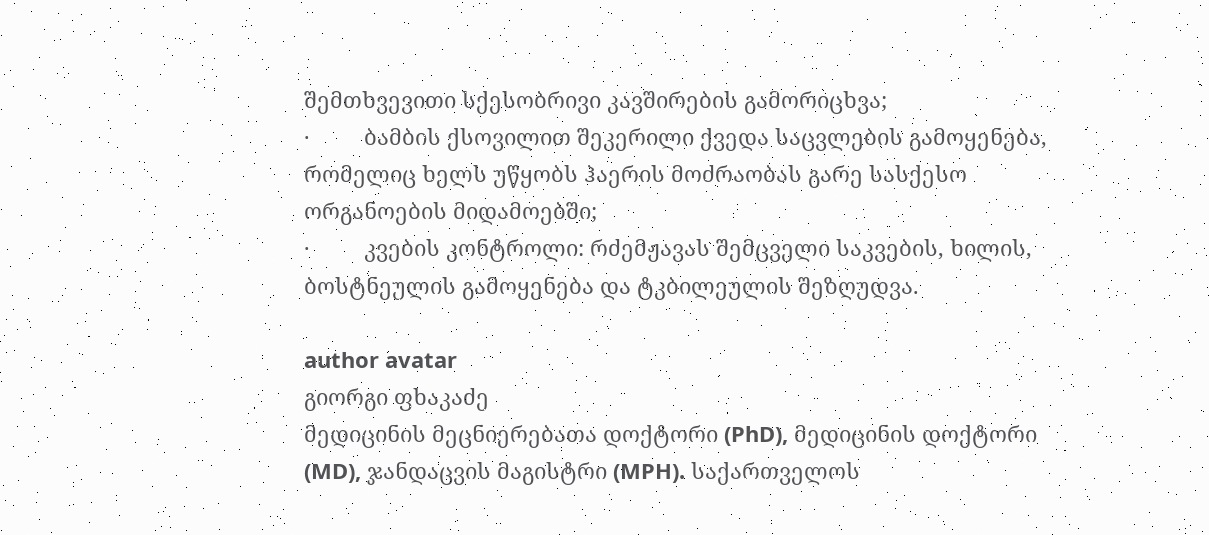შემთხვევითი სქესობრივი კავშირების გამორიცხვა;
·         ბამბის ქსოვილით შეკერილი ქვედა საცვლების გამოყენება, რომელიც ხელს უწყობს ჰაერის მოძრაობას გარე სასქესო ორგანოების მიდამოებში;
·         კვების კონტროლი: რძემჟავას შემცველი საკვების, ხილის, ბოსტნეულის გამოყენება და ტკბილეულის შეზღუდვა.

author avatar
გიორგი ფხაკაძე
მედიცინის მეცნიერებათა დოქტორი (PhD), მედიცინის დოქტორი (MD), ჯანდაცვის მაგისტრი (MPH). საქართველოს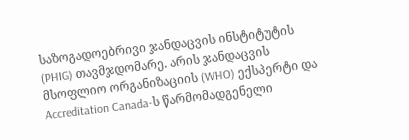საზოგადოებრივი ჯანდაცვის ინსტიტუტის (PHIG) თავმჯდომარე. არის ჯანდაცვის მსოფლიო ორგანიზაციის (WHO) ექსპერტი და Accreditation Canada-ს წარმომადგენელი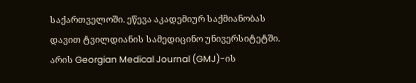საქართველოში. ეწევა აკადემიურ საქმიანობას დავით ტვილდიანის სამედიცინო უნივერსიტეტში. არის Georgian Medical Journal (GMJ)-ის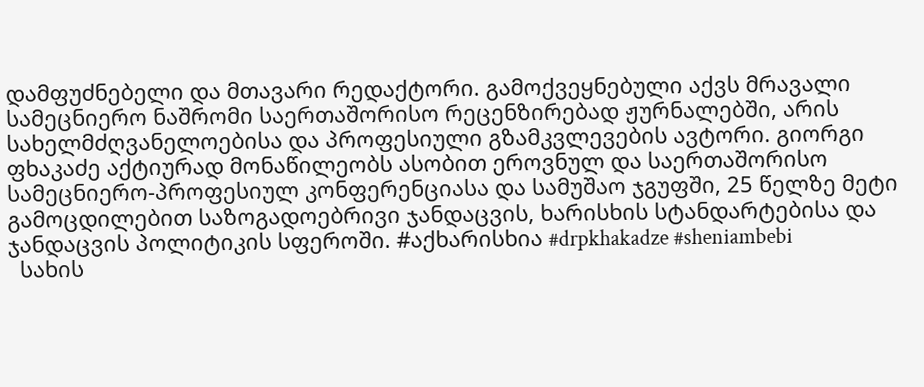დამფუძნებელი და მთავარი რედაქტორი. გამოქვეყნებული აქვს მრავალი სამეცნიერო ნაშრომი საერთაშორისო რეცენზირებად ჟურნალებში, არის სახელმძღვანელოებისა და პროფესიული გზამკვლევების ავტორი. გიორგი ფხაკაძე აქტიურად მონაწილეობს ასობით ეროვნულ და საერთაშორისო სამეცნიერო-პროფესიულ კონფერენციასა და სამუშაო ჯგუფში, 25 წელზე მეტი გამოცდილებით საზოგადოებრივი ჯანდაცვის, ხარისხის სტანდარტებისა და ჯანდაცვის პოლიტიკის სფეროში. #აქხარისხია #drpkhakadze #sheniambebi
  სახის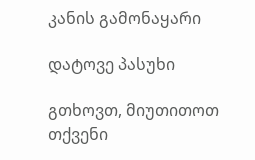კანის გამონაყარი

დატოვე პასუხი

გთხოვთ, მიუთითოთ თქვენი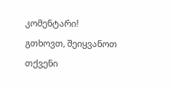კომენტარი!
გთხოვთ, შეიყვანოთ თქვენი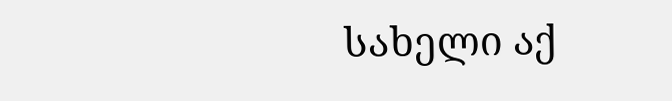სახელი აქ